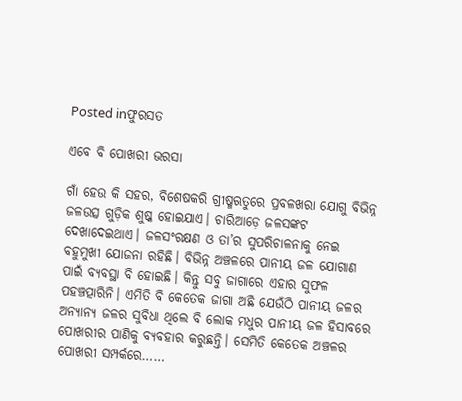Posted inଫୁରସତ

ଏବେ ବି ପୋଖରୀ ଭରସା

ଗାଁ ହେଉ କି ସହର, ବିଶେଷକରି ଗ୍ରୀଷ୍ମଋତୁରେ ପ୍ରବଳଖରା ଯୋଗୁ ବିଭିନ୍ନ ଜଳଉତ୍ସ ଗୁଡ଼ିକ ଶୁଷ୍କ ହୋଇଯାଏ। ଚାରିଆଡ଼େ ଜଳସଙ୍କଟ ଦେଖାଦେଇଥାଏ। ଜଳସଂରକ୍ଷଣ ଓ ତା’ର ସୁପରିଚାଳନାକୁ ନେଇ ବହୁମୁଖୀ ଯୋଜନା ରହିଛି। ବିଭିନ୍ନ ଅଞ୍ଚଳରେ ପାନୀୟ ଜଳ ଯୋଗାଣ ପାଇଁ ବ୍ୟବସ୍ଥା ବି ହୋଇଛି। କିନ୍ତୁ ସବୁ ଜାଗାରେ ଏହାର ସୁଫଳ ପହଞ୍ଚତ୍ପାରିନି। ଏମିତି ବି କେତେକ ଜାଗା ଅଛି ଯେଉଁଠି ପାନୀୟ ଜଳର ଅନ୍ୟାନ୍ୟ ଜଳର ସୁବିଧା ଥିଲେ ବି ଲୋକ ମଧୁର ପାନୀୟ ଜଳ ହିସାବରେ ପୋଖରୀର ପାଣିକୁ ବ୍ୟବହାର କରୁଛନ୍ତି। ସେମିତି କେତେକ ଅଞ୍ଚଳର ପୋଖରୀ ସମ୍ପର୍କରେ……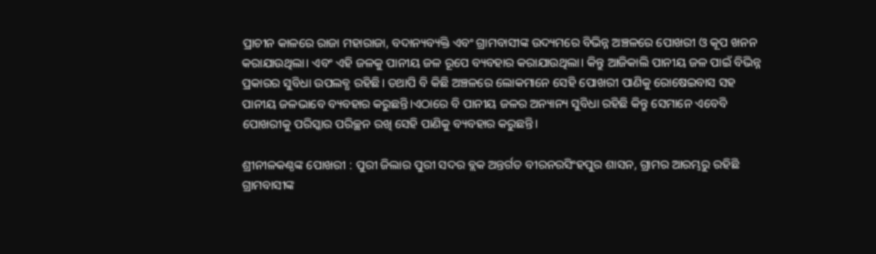ପ୍ରାଚୀନ କାଳରେ ରାଜା ମହାରାଜା, ବଦାନ୍ୟବ୍ୟକ୍ତି ଏବଂ ଗ୍ରାମବାସୀଙ୍କ ଉଦ୍ୟମରେ ବିଭିନ୍ନ ଅଞ୍ଚଳରେ ପୋଖରୀ ଓ କୂପ ଖନନ କରାଯାଉଥିଲା। ଏବଂ ଏହି ଜଳକୁ ପାନୀୟ ଜଳ ରୂପେ ବ୍ୟବହାର କରାଯାଉଥିଲା। କିନ୍ତୁ ଆଜିକାଲି ପାନୀୟ ଜଳ ପାଇଁ ବିଭିନ୍ନ ପ୍ରକାରର ସୁବିଧା ଉପଲବ୍ଧ ରହିଛି। ତଥାପି ବି କିଛି ଅଞ୍ଚଳରେ ଲୋକମାନେ ସେହି ପୋଖରୀ ପାଣିକୁ ରୋଷେଇବାସ ସହ ପାନୀୟ ଜଳଭାବେ ବ୍ୟବହାର କରୁଛନ୍ତି।ଏଠାରେ ବି ପାନୀୟ ଜଳର ଅନ୍ୟାନ୍ୟ ସୁବିଧା ରହିଛି କିନ୍ତୁ ସେମାନେ ଏବେବି ପୋଖରୀକୁ ପରିସ୍କାର ପରିଚ୍ଛନ ରଖି ସେହି ପାଣିକୁ ବ୍ୟବହାର କରୁଛନ୍ତି।

ଶ୍ରୀନୀଳକଣ୍ଠଙ୍କ ପୋଖରୀ : ପୁରୀ ଜିଲାର ପୁରୀ ସଦର ବ୍ଲକ ଅନ୍ତର୍ଗତ ବୀରନରସିଂହପୁର ଶାସନ, ଗ୍ରାମର ଆରମ୍ଭରୁ ରହିଛି ଗ୍ରାମବାସୀଙ୍କ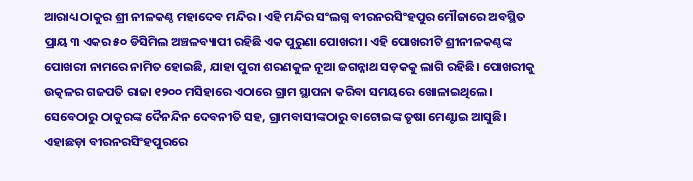ଆରାଧ୍ୟ ଠାକୁର ଶ୍ରୀ ନୀଳକଣ୍ଠ ମହାଦେବ ମନ୍ଦିର। ଏହି ମନ୍ଦିର ସଂଲଗ୍ନ ବୀରନରସିଂହପୁର ମୌଜାରେ ଅବସ୍ଥିତ ପ୍ରାୟ ୩ ଏକର ୫୦ ଡିସିମିଲ ଅଞ୍ଚଳବ୍ୟାପୀ ରହିଛି ଏକ ପୁରୁଣା ପୋଖରୀ। ଏହି ପୋଖରୀଟି ଶ୍ରୀନୀଳକଣ୍ଠଙ୍କ ପୋଖରୀ ନାମରେ ନାମିତ ହୋଇଛି, ଯାହା ପୁରୀ ଶରଣକୁଳ ନୂଆ ଜଗନ୍ନାଥ ସଡ଼କକୁ ଲାଗି ରହିଛି। ପୋଖରୀକୁ ଉତ୍କଳର ଗଜପତି ରାଜା ୧୨୦୦ ମସିହାରେ ଏଠାରେ ଗ୍ରାମ ସ୍ଥାପନା କରିବା ସମୟରେ ଖୋଳାଇଥିଲେ। ସେବେଠାରୁ ଠାକୁରଙ୍କ ଦୈନନ୍ଦିନ ଦେବନୀତି ସହ, ଗ୍ରାମବାସୀଙ୍କଠାରୁ ବାଟୋଇଙ୍କ ତୃଷା ମେଣ୍ଟାଇ ଆସୁଛି। ଏହାଛଡ଼ା ବୀରନରସିଂହପୁରରେ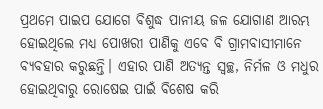ପ୍ରଥମେ ପାଇପ ଯୋଗେ ବିଶୁଦ୍ଧ ପାନୀୟ ଜଳ ଯୋଗାଣ ଆରମ୍ଭ ହୋଇଥିଲେ ମଧ୍ୟ ପୋଖରୀ ପାଣିକୁ ଏବେ ବି ଗ୍ରାମବାସୀମାନେ ବ୍ୟବହାର କରୁଛନ୍ତି। ଏହାର ପାଣି ଅତ୍ୟନ୍ତ ସ୍ବଚ୍ଛ, ନିର୍ମଳ ଓ ମଧୁର ହୋଇଥିବାରୁ ରୋଷେଇ ପାଇଁ ବିଶେଷ କରି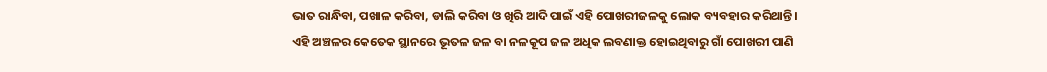ଭାତ ରାନ୍ଧିବା, ପଖାଳ କରିବା, ଡାଲି କରିବା ଓ ଖିରି ଆଦି ପାଇଁ ଏହି ପୋଖରୀଜଳକୁ ଲୋକ ବ୍ୟବହାର କରିଥାନ୍ତି। ଏହି ଅଞ୍ଚଳର କେତେକ ସ୍ଥାନରେ ଭୂତଳ ଜଳ ବା ନଳକୂପ ଜଳ ଅଧିକ ଲବଣାକ୍ତ ହୋଇଥିବାରୁ ଗାଁ ପୋଖରୀ ପାଣି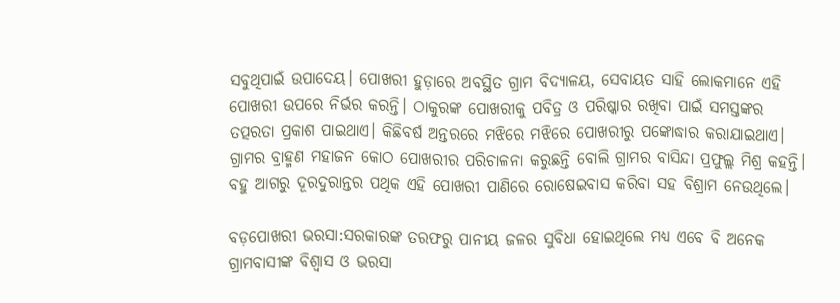ସବୁଥିପାଇଁ ଉପାଦେୟ। ପୋଖରୀ ହୁଡ଼ାରେ ଅବସ୍ଥିତ ଗ୍ରାମ ବିଦ୍ୟାଳୟ, ସେବାୟତ ସାହି ଲୋକମାନେ ଏହି ପୋଖରୀ ଉପରେ ନିର୍ଭର କରନ୍ତି। ଠାକୁରଙ୍କ ପୋଖରୀକୁ ପବିତ୍ର ଓ ପରିଷ୍କାର ରଖିବା ପାଇଁ ସମସ୍ତଙ୍କର ତତ୍ପରତା ପ୍ରକାଶ ପାଇଥାଏ। କିଛିବର୍ଷ ଅନ୍ତରରେ ମଝିରେ ମଝିରେ ପୋଖରୀରୁ ପଙ୍କୋଦ୍ଧାର କରାଯାଇଥାଏ। ଗ୍ରାମର ବ୍ରାହ୍ମଣ ମହାଜନ କୋଠ ପୋଖରୀର ପରିଚାଳନା କରୁଛନ୍ତି ବୋଲି ଗ୍ରାମର ବାସିନ୍ଦା ପ୍ରଫୁଲ୍ଲ ମିଶ୍ର କହନ୍ତି। ବହୁ ଆଗରୁ ଦୂରଦୁରାନ୍ତର ପଥିକ ଏହି ପୋଖରୀ ପାଣିରେ ରୋଷେଇବାସ କରିବା ସହ ବିଶ୍ରାମ ନେଉଥିଲେ।

ବଡ଼ପୋଖରୀ ଭରସା:ସରକାରଙ୍କ ତରଫରୁ ପାନୀୟ ଜଳର ସୁବିଧା ହୋଇଥିଲେ ମଧ୍ୟ ଏବେ ବି ଅନେକ ଗ୍ରାମବାସୀଙ୍କ ବିଶ୍ୱାସ ଓ ଭରସା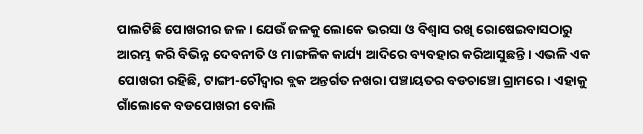ପାଲଟିଛି ପୋଖରୀର ଜଳ । ଯେଉଁ ଜଳକୁ ଲୋକେ ଭରସା ଓ ବିଶ୍ୱାସ ରଖି ରୋଷେଇବାସଠାରୁ ଆରମ୍ଭ କରି ବିଭିନ୍ନ ଦେବନୀତି ଓ ମାଙ୍ଗଳିକ କାର୍ଯ୍ୟ ଆଦିରେ ବ୍ୟବହାର କରିଆସୁଛନ୍ତି । ଏଭଳି ଏକ ପୋଖରୀ ରହିଛି, ଟାଙ୍ଗୀ-ଚୌଦ୍ୱାର ବ୍ଲକ ଅନ୍ତର୍ଗତ ନଖରା ପଞ୍ଚାୟତର ବଡଚାଞ୍ଚୋ ଗ୍ରାମରେ । ଏହାକୁ ଗାଁଲୋକେ ବଡପୋଖରୀ ବୋଲି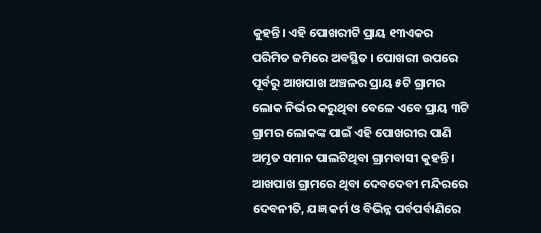କୁହନ୍ତି। ଏହି ପୋଖରୀଟି ପ୍ରାୟ ୧୩ଏକର ପରିମିତ ଜମିରେ ଅବସ୍ଥିତ । ପୋଖରୀ ଉପରେ ପୂର୍ବରୁ ଆଖପାଖ ଅଞ୍ଚଳର ପ୍ରାୟ ୫ଟି ଗ୍ରାମର ଲୋକ ନିର୍ଭର କରୁଥିବା ବେଳେ ଏବେ ପ୍ରାୟ ୩ଟି ଗ୍ରାମର ଲୋକଙ୍କ ପାଇଁ ଏହି ପୋଖରୀର ପାଣି ଅମୃତ ସମାନ ପାଲଟିଥିବା ଗ୍ରାମବାସୀ କୁହନ୍ତି । ଆଖପାଖ ଗ୍ରାମରେ ଥିବା ଦେବଦେବୀ ମନ୍ଦିରରେ ଦେବନୀତି, ଯଜ୍ଞ କର୍ମ ଓ ବିଭିନ୍ନ ପର୍ବପର୍ବାଣିରେ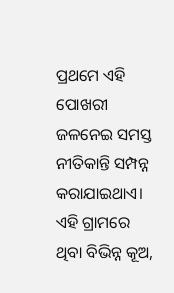ପ୍ରଥମେ ଏହି ପୋଖରୀ ଜଳନେଇ ସମସ୍ତ ନୀତିକାନ୍ତି ସମ୍ପନ୍ନ କରାଯାଇଥାଏ। ଏହି ଗ୍ରାମରେ ଥିବା ବିଭିନ୍ନ କୂଅ,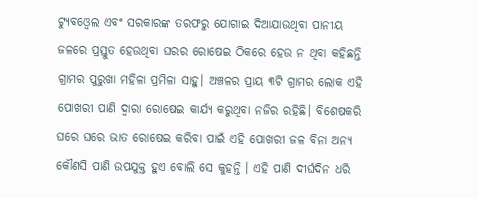ଟ୍ୟୁବଓ୍ବେଲ ଏବଂ ସରକାରଙ୍କ ତରଫରୁ ଯୋଗାଇ ଦିଆଯାଉଥିବା ପାନୀୟ ଜଳରେ ପ୍ରସ୍ତୁତ ହେଉଥିବା ଘରର ରୋଷେଇ ଠିକରେ ହେଉ ନ ଥିବା କହିଛନ୍ତି ଗ୍ରାମର ପୁରୁଖା ମହିଳା ପ୍ରମିଳା ସାହୁ। ଅଞ୍ଚଳର ପ୍ରାୟ ୩ଟି ଗ୍ରାମର ଲୋକ ଏହି ପୋଖରୀ ପାଣି ଦ୍ୱାରା ରୋଷେଇ କାର୍ଯ୍ୟ କରୁଥିବା ନଜିର ରହିଛି। ବିଶେଷକରି ଘରେ ଘରେ ଭାତ ରୋଷେଇ କରିବା ପାଇଁ ଏହି ପୋଖରୀ ଜଳ ବିନା ଅନ୍ୟ କୌଣସି ପାଣି ଉପଯୁକ୍ତ ହୁଏ ବୋଲି ସେ କୁହନ୍ତି । ଏହି ପାଣି ଦୀର୍ଘଦିନ ଧରି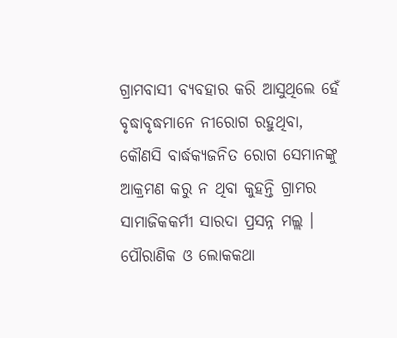ଗ୍ରାମବାସୀ ବ୍ୟବହାର କରି ଆସୁଥିଲେ ହେଁ ବୃଦ୍ଧାବୃଦ୍ଧମାନେ ନୀରୋଗ ରହୁଥିବା, କୌଣସି ବାର୍ଦ୍ଧକ୍ୟଜନିତ ରୋଗ ସେମାନଙ୍କୁ ଆକ୍ରମଣ କରୁ ନ ଥିବା କୁହନ୍ତି ଗ୍ରାମର ସାମାଜିକକର୍ମୀ ସାରଦା ପ୍ରସନ୍ନ ମଲ୍ଲ । ପୌରାଣିକ ଓ ଲୋକକଥା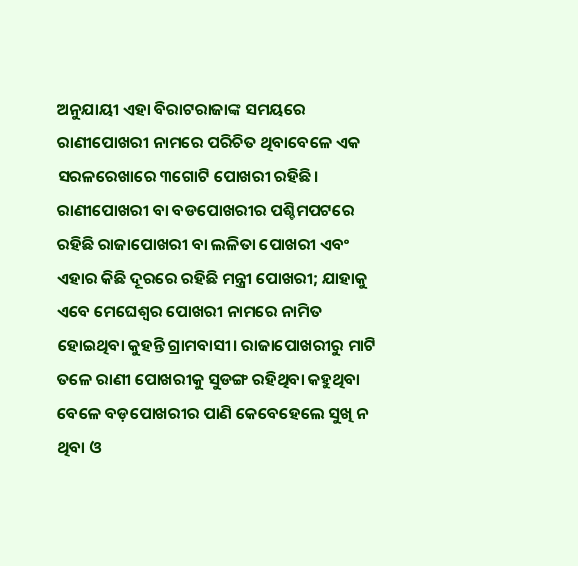ଅନୁଯାୟୀ ଏହା ବିରାଟରାଜାଙ୍କ ସମୟରେ ରାଣୀପୋଖରୀ ନାମରେ ପରିଚିତ ଥିବାବେଳେ ଏକ ସରଳରେଖାରେ ୩ଗୋଟି ପୋଖରୀ ରହିଛି। ରାଣୀପୋଖରୀ ବା ବଡପୋଖରୀର ପଶ୍ଚିମପଟରେ ରହିଛି ରାଜାପୋଖରୀ ବା ଲଳିତା ପୋଖରୀ ଏବଂ ଏହାର କିଛି ଦୂରରେ ରହିଛି ମନ୍ତ୍ରୀ ପୋଖରୀ; ଯାହାକୁ ଏବେ ମେଘେଶ୍ୱର ପୋଖରୀ ନାମରେ ନାମିତ ହୋଇଥିବା କୁହନ୍ତି ଗ୍ରାମବାସୀ। ରାଜାପୋଖରୀରୁ ମାଟି ତଳେ ରାଣୀ ପୋଖରୀକୁ ସୁଡଙ୍ଗ ରହିଥିବା କହୁଥିବା ବେଳେ ବଡ଼ପୋଖରୀର ପାଣି କେବେହେଲେ ସୁଖି ନ ଥିବା ଓ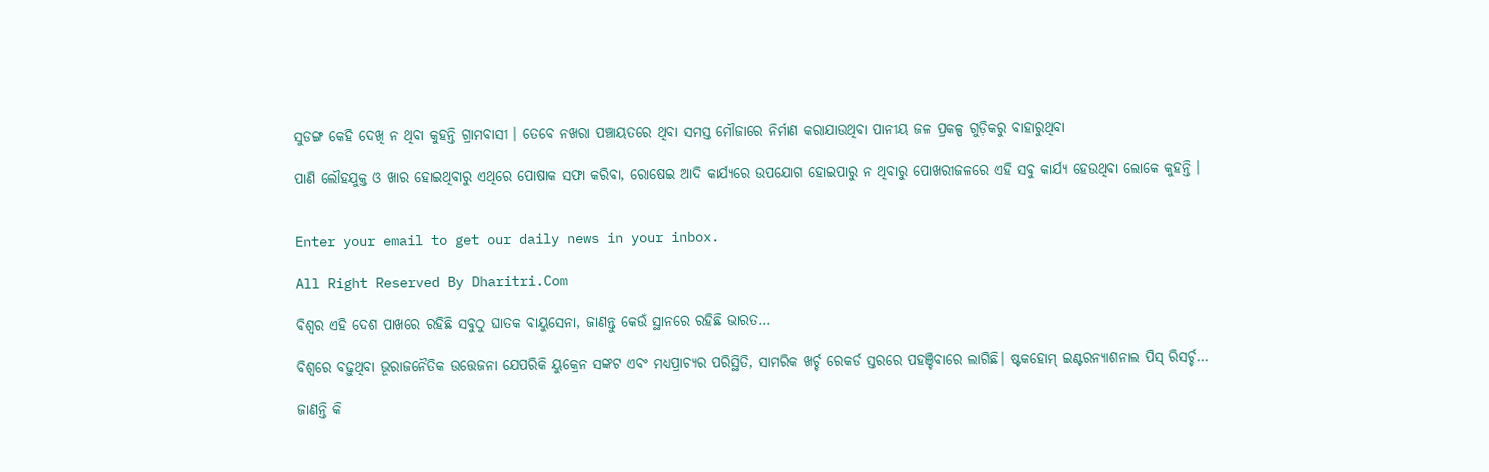ସୁଡଙ୍ଗ କେହି ଦେଖି ନ ଥିବା କୁହନ୍ତି ଗ୍ରାମବାସୀ । ତେବେ ନଖରା ପଞ୍ଚାୟତରେ ଥିବା ସମସ୍ତ ମୌଜାରେ ନିର୍ମାଣ କରାଯାଉଥିବା ପାନୀୟ ଜଳ ପ୍ରକଳ୍ପ ଗୁଡ଼ିକରୁ ବାହାରୁଥିବା

ପାଣି ଲୌହଯୁକ୍ତ ଓ ଖାର ହୋଇଥିବାରୁ ଏଥିରେ ପୋଷାକ ସଫା କରିବା, ରୋଷେଇ ଆଦି କାର୍ଯ୍ୟରେ ଉପଯୋଗ ହୋଇପାରୁ ନ ଥିବାରୁ ପୋଖରୀଜଳରେ ଏହି ସବୁ କାର୍ଯ୍ୟ ହେଉଥିବା ଲୋକେ କୁହନ୍ତି ।


Enter your email to get our daily news in your inbox.

All Right Reserved By Dharitri.Com

ବିଶ୍ୱର ଏହି ଦେଶ ପାଖରେ ରହିଛି ସବୁଠୁ ଘାତକ ବାୟୁସେନା, ଜାଣନ୍ତୁ କେଉଁ ସ୍ଥାନରେ ରହିଛି ଭାରତ…

ବିଶ୍ୱରେ ବଢ଼ୁଥିବା ଭୂରାଜନୈତିକ ଉତ୍ତେଜନା ଯେପରିକି ୟୁକ୍ରେନ ସଙ୍କଟ ଏବଂ ମଧ୍ୟପ୍ରାଚ୍ୟର ପରିସ୍ଥିତି, ସାମରିକ ଖର୍ଚ୍ଚ ରେକର୍ଡ ସ୍ତରରେ ପହଞ୍ଚିବାରେ ଲାଗିଛି। ଷ୍ଟକହୋମ୍‌ ଇଣ୍ଟରନ୍ୟାଶନାଲ ପିସ୍‌ ରିସର୍ଚ୍ଚ…

ଜାଣନ୍ତି କି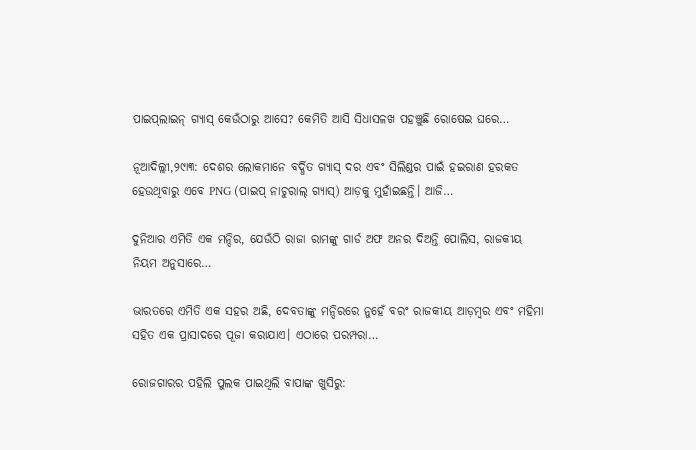ପାଇପ୍‌ଲାଇନ୍‌ ଗ୍ୟାସ୍‌ କେଉଁଠାରୁ ଆସେ? କେମିତି ଆସି ସିଧାସଳଖ ପହଞ୍ଚୁଛି ରୋଷେଇ ଘରେ…

ନୂଆଦିଲ୍ଲୀ,୨୯ା୩: ଦେଶର ଲୋକମାନେ ବର୍ଦ୍ଧିତ ଗ୍ୟାସ୍‌ ଦର ଏବଂ ସିଲିଣ୍ଡର ପାଇଁ ହଇରାଣ ହରକତ ହେଉଥିବାରୁ ଏବେ PNG (ପାଇପ୍‌ ନାଚୁରାଲ୍‌ ଗ୍ୟାସ୍‌) ଆଡ଼କୁ ମୁହାଁଇଛନ୍ତି। ଆଜି…

ଦୁନିଆର ଏମିତି ଏକ ମନ୍ଦିର, ଯେଉଁଠି ରାଜା ରାମଙ୍କୁ ଗାର୍ଡ ଅଫ ଅନର ଦିଅନ୍ତି ପୋଲିସ, ରାଜକୀୟ ନିୟମ ଅନୁସାରେ…

ଭାରତରେ ଏମିତି ଏକ ସହର ଅଛି, ଦେବତାଙ୍କୁ ମନ୍ଦିରରେ ନୁହେଁ ବରଂ ରାଜକୀୟ ଆଡ଼ମ୍ବର ଏବଂ ମହିମା ସହିତ ଏକ ପ୍ରାସାଦରେ ପୂଜା କରାଯାଏ। ଏଠାରେ ପରମ୍ପରା…

ରୋଜଗାରର ପହିଲି ପୁଲକ ପାଇଥିଲି ବାପାଙ୍କ ଖୁସିରୁ: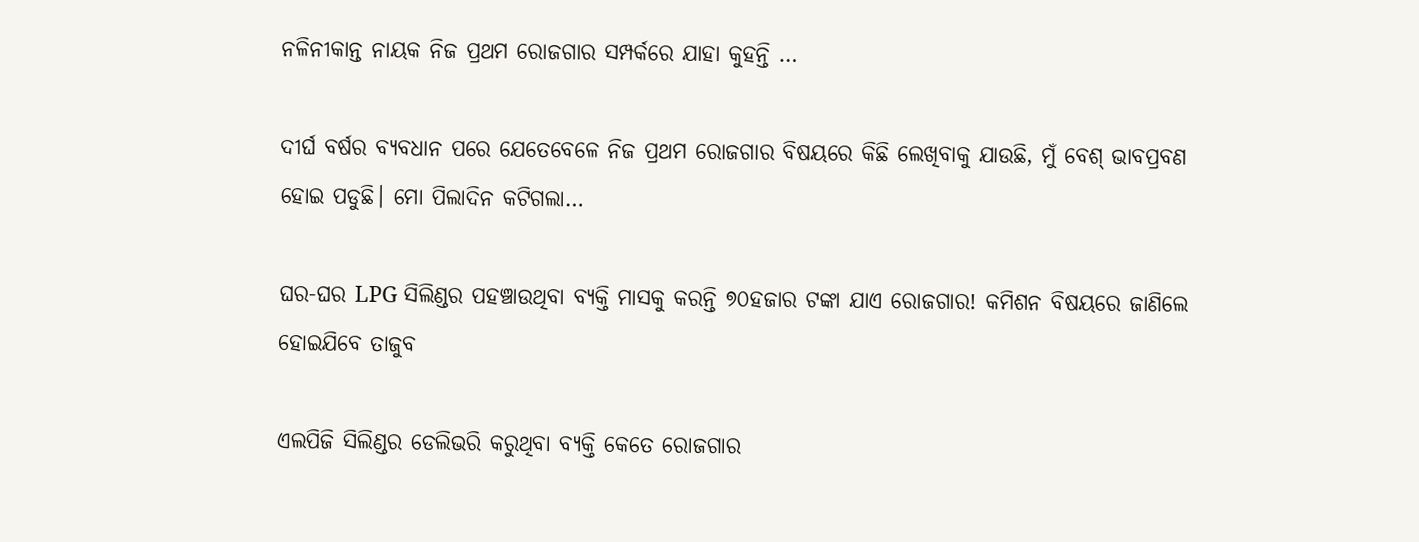ନଳିନୀକାନ୍ତ ନାୟକ ନିଜ ପ୍ରଥମ ରୋଜଗାର ସମ୍ପର୍କରେ ଯାହା କୁହନ୍ତି …

ଦୀର୍ଘ ବର୍ଷର ବ୍ୟବଧାନ ପରେ ଯେତେବେଳେ ନିଜ ପ୍ରଥମ ରୋଜଗାର ବିଷୟରେ କିଛି ଲେଖିବାକୁ ଯାଉଛି, ମୁଁ ବେଶ୍‌ ଭାବପ୍ରବଣ ହୋଇ ପଡୁଛି। ମୋ ପିଲାଦିନ କଟିଗଲା…

ଘର-ଘର LPG ସିଲିଣ୍ଡର ପହଞ୍ଚାଉଥିବା ବ୍ୟକ୍ତି ମାସକୁ କରନ୍ତି ୭୦ହଜାର ଟଙ୍କା ଯାଏ ରୋଜଗାର! କମିଶନ ବିଷୟରେ ଜାଣିଲେ ହୋଇଯିବେ ତାଜୁବ

ଏଲପିଜି ସିଲିଣ୍ଡର ଡେଲିଭରି କରୁଥିବା ବ୍ୟକ୍ତି କେତେ ରୋଜଗାର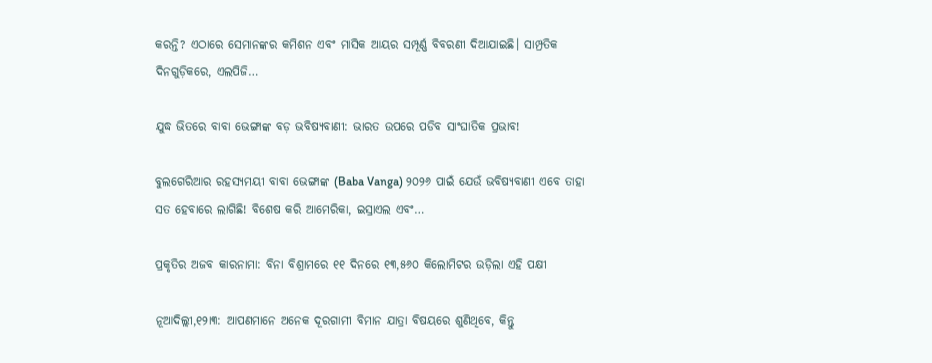କରନ୍ତି? ଏଠାରେ ସେମାନଙ୍କର କମିଶନ ଏବଂ ମାସିକ ଆୟର ସମ୍ପୂର୍ଣ୍ଣ ବିବରଣୀ ଦିଆଯାଇଛି। ସାମ୍ପ୍ରତିକ ଦିନଗୁଡ଼ିକରେ, ଏଲପିଜି…

ଯୁଦ୍ଧ ଭିତରେ ବାବା ଭେଙ୍ଗାଙ୍କ ବଡ଼ ଭବିଷ୍ୟବାଣୀ: ଭାରତ ଉପରେ ପଡିବ ସାଂଘାତିକ ପ୍ରଭାବ!

ବୁଲଗେରିଆର ରହସ୍ୟମୟୀ ବାବା ଭେଙ୍ଗାଙ୍କ (Baba Vanga) ୨୦୨୬ ପାଇଁ ଯେଉଁ ଭବିଷ୍ୟବାଣୀ ଏବେ ତାହା ସତ ହେବାରେ ଲାଗିଛି! ବିଶେଷ କରି ଆମେରିକା, ଇସ୍ରାଏଲ ଏବଂ…

ପ୍ରକୃତିର ଅଜବ କାରନାମା: ବିନା ବିଶ୍ରାମରେ ୧୧ ଦିନରେ ୧୩,୫୬୦ କିଲୋମିଟର ଉଡ଼ିଲା ଏହି ପକ୍ଷୀ

ନୂଆଦିଲ୍ଲୀ,୧୨ା୩: ଆପଣମାନେ ଅନେକ ଦୂରଗାମୀ ବିମାନ ଯାତ୍ରା ବିଷୟରେ ଶୁଣିଥିବେ, କିନ୍ତୁ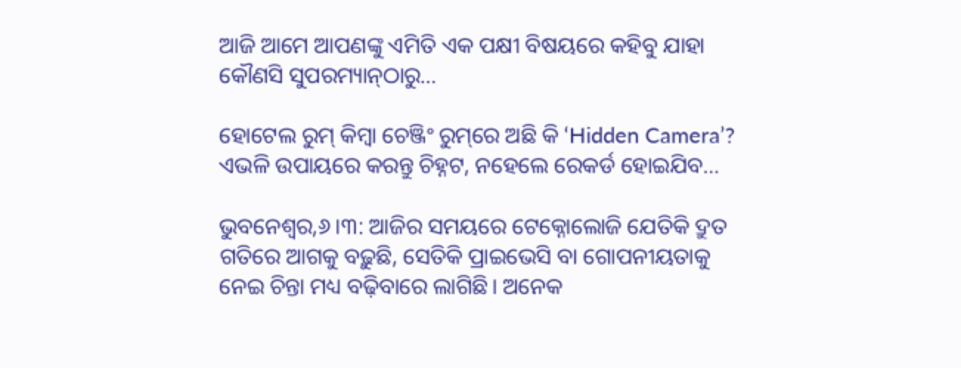ଆଜି ଆମେ ଆପଣଙ୍କୁ ଏମିତି ଏକ ପକ୍ଷୀ ବିଷୟରେ କହିବୁ ଯାହା କୌଣସି ସୁପରମ୍ୟାନ୍‌ଠାରୁ…

ହୋଟେଲ ରୁମ୍‌ କିମ୍ବା ଚେଞ୍ଜିଂ ରୁମ୍‌ରେ ଅଛି କି ‘Hidden Camera’? ଏଭଳି ଉପାୟରେ କରନ୍ତୁ ଚିହ୍ନଟ, ନହେଲେ ରେକର୍ଡ ହୋଇଯିବ…

ଭୁବନେଶ୍ୱର,୬।୩: ଆଜିର ସମୟରେ ଟେକ୍ନୋଲୋଜି ଯେତିକି ଦ୍ରୁତ ଗତିରେ ଆଗକୁ ବଢ଼ୁଛି, ସେତିକି ପ୍ରାଇଭେସି ବା ଗୋପନୀୟତାକୁ ନେଇ ଚିନ୍ତା ମଧ୍ୟ ବଢ଼ିବାରେ ଲାଗିଛି। ଅନେକ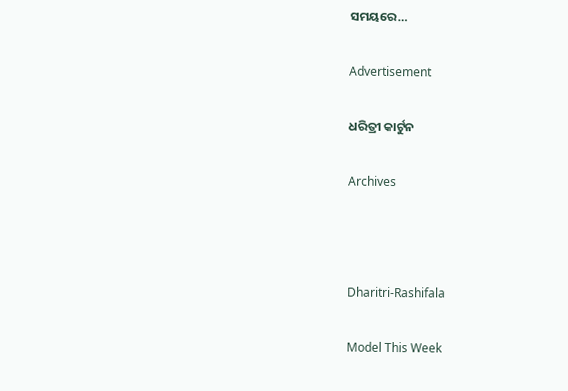ସମୟରେ…

Advertisement

ଧରିତ୍ରୀ କାର୍ଟୁନ

Archives



Dharitri-Rashifala

Model This Week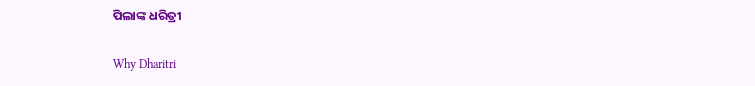ପିଲାଙ୍କ ଧରିତ୍ରୀ

Why Dharitri